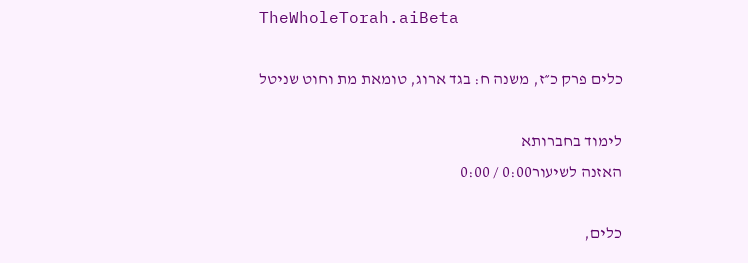TheWholeTorah.aiBeta

כלים פרק כ״ז, משנה ח: בגד ארוג, טומאת מת וחוט שניטל

לימוד בחברותא
האזנה לשיעור0:00 / 0:00

כלים,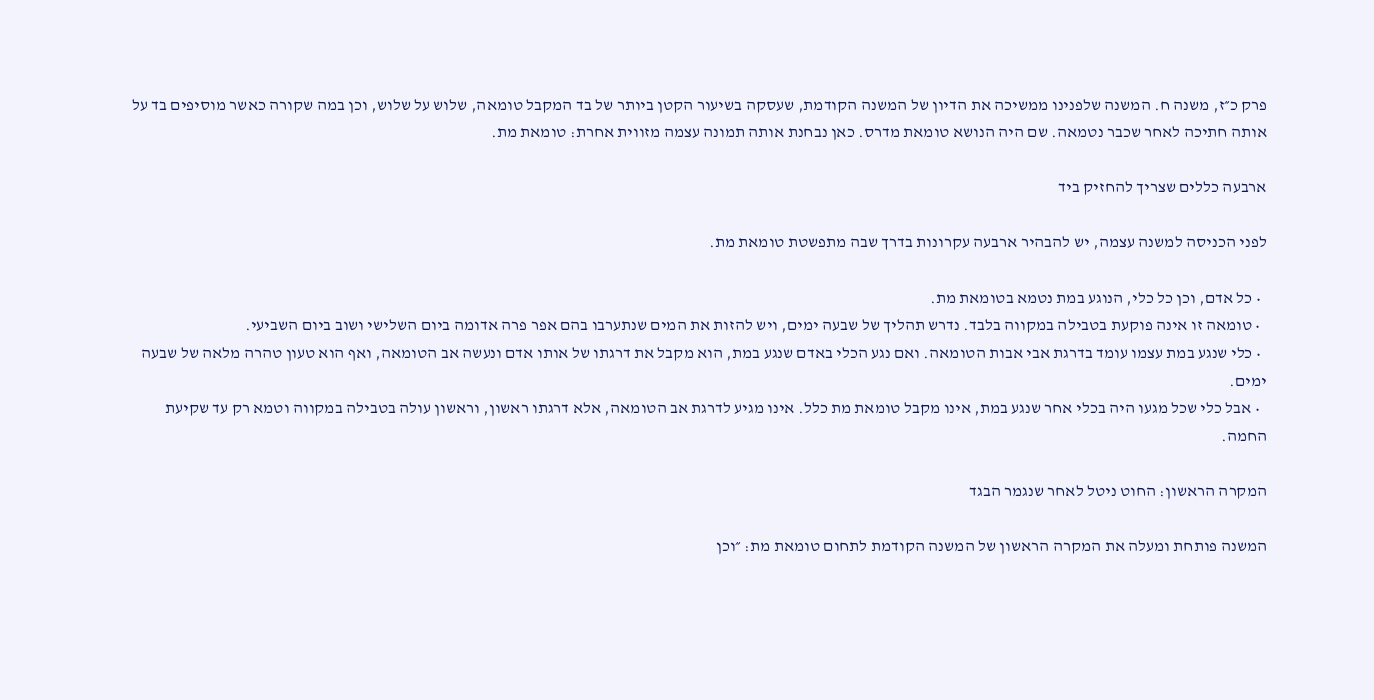פרק כ״ז, משנה ח. המשנה שלפנינו ממשיכה את הדיון של המשנה הקודמת, שעסקה בשיעור הקטן ביותר של בד המקבל טומאה, שלוש על שלוש, וכן במה שקורה כאשר מוסיפים בד על אותה חתיכה לאחר שכבר נטמאה. שם היה הנושא טומאת מדרס. כאן נבחנת אותה תמונה עצמה מזווית אחרת: טומאת מת.

ארבעה כללים שצריך להחזיק ביד

לפני הכניסה למשנה עצמה, יש להבהיר ארבעה עקרונות בדרך שבה מתפשטת טומאת מת.

  • כל אדם, וכן כל כלי, הנוגע במת נטמא בטומאת מת.
  • טומאה זו אינה פוקעת בטבילה במקווה בלבד. נדרש תהליך של שבעה ימים, ויש להזות את המים שנתערבו בהם אפר פרה אדומה ביום השלישי ושוב ביום השביעי.
  • כלי שנגע במת עצמו עומד בדרגת אבי אבות הטומאה. ואם נגע הכלי באדם שנגע במת, הוא מקבל את דרגתו של אותו אדם ונעשה אב הטומאה, ואף הוא טעון טהרה מלאה של שבעה ימים.
  • אבל כלי שכל מגעו היה בכלי אחר שנגע במת, אינו מקבל טומאת מת כלל. אינו מגיע לדרגת אב הטומאה, אלא דרגתו ראשון, וראשון עולה בטבילה במקווה וטמא רק עד שקיעת החמה.

המקרה הראשון: החוט ניטל לאחר שנגמר הבגד

המשנה פותחת ומעלה את המקרה הראשון של המשנה הקודמת לתחום טומאת מת: ״וכן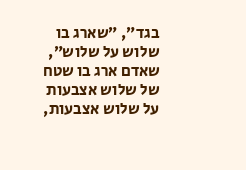בגד״, ״שארג בו שלוש על שלוש״, שאדם ארג בו שטח של שלוש אצבעות על שלוש אצבעות,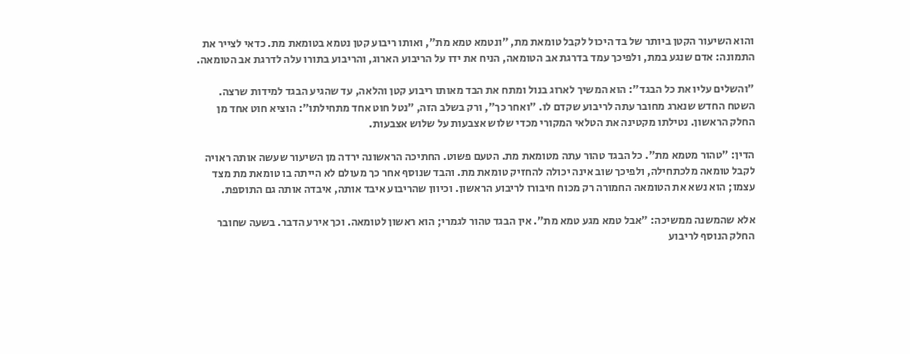והוא השיעור הקטן ביותר של בד היכול לקבל טומאת מת, ״ונטמא טמא מת״, ואותו ריבוע קטן נטמא בטומאת מת. כדאי לצייר את התמונה: אדם שנגע במת, ולפיכך עמד בדרגת אב הטומאה, הניח את ידו על הריבוע הארוג, והריבוע בתורו עלה לדרגת אב הטומאה.

״והשלים עליו את כל הבגד״: הוא המשיך לארוג בנול ומתח את הבד מאותו ריבוע קטן והלאה, עד שהגיע הבגד למידות שרצה. השטח החדש שנארג מחובר עתה לריבוע שקדם לו. ״ואחר כך״, ורק בשלב הזה, ״נטל חוט אחד מתחילתו״: הוציא חוט אחד מן החלק הראשון. נטילתו מקטינה את הטלאי המקורי מכדי שלוש אצבעות על שלוש אצבעות.

הדין: ״טהור מטמא מת״. כל הבגד טהור עתה מטומאת מת. הטעם פשוט. החתיכה הראשונה ירדה מן השיעור שעשה אותה ראויה לקבל טומאה מלכתחילה, ולפיכך שוב אינה יכולה להחזיק טומאת מת. והבד שנוסף אחר כך מעולם לא הייתה בו טומאת מת מצד עצמו; הוא נשא את הטומאה החמורה רק מכוח חיבורו לריבוע הראשון. וכיוון שהריבוע איבד אותה, איבדה אותה גם התוספת.

אלא שהמשנה ממשיכה: ״אבל טמא מגע טמא מת״. אין הבגד טהור לגמרי; הוא ראשון לטומאה. וכך אירע הדבר. בשעה שחובר החלק הנוסף לריבוע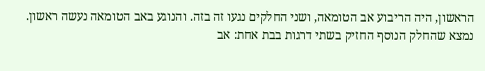הראשון, היה הריבוע אב הטומאה, ושני החלקים נגעו זה בזה. והנוגע באב הטומאה נעשה ראשון. נמצא שהחלק הנוסף החזיק בשתי דרגות בבת אחת: אב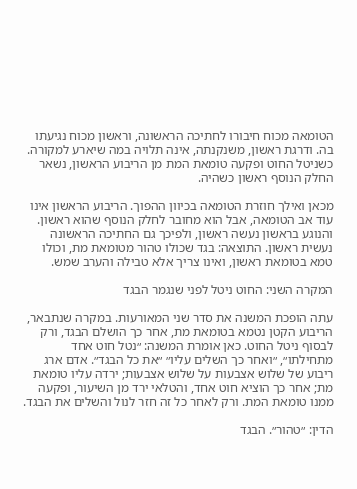הטומאה מכוח חיבורו לחתיכה הראשונה, וראשון מכוח נגיעתו בה. ודרגת ראשון, משנקנתה, אינה תלויה במה שיארע למקורה. כשניטל החוט ופקעה טומאת המת מן הריבוע הראשון, נשאר החלק הנוסף ראשון כשהיה.

מכאן ואילך חוזרת הטומאה בכיוון ההפוך. הריבוע הראשון אינו עוד אב הטומאה, אבל הוא מחובר לחלק הנוסף שהוא ראשון. והנוגע בראשון נעשה ראשון, ולפיכך גם החתיכה הראשונה נעשית ראשון. התוצאה: בגד שכולו טהור מטומאת מת, וכולו טמא בטומאת ראשון, ואינו צריך אלא טבילה והערב שמש.

המקרה השני: החוט ניטל לפני שנגמר הבגד

עתה הופכת המשנה את סדר שני המאורעות. במקרה שנתבאר, הריבוע הקטן נטמא בטומאת מת, אחר כך הושלם הבגד, ורק לבסוף ניטל החוט. כאן אומרת המשנה: ״נטל חוט אחד מתחילתו״, ״ואחר כך השלים עליו״ ״את כל הבגד״. אדם ארג ריבוע של שלוש אצבעות על שלוש אצבעות; ירדה עליו טומאת מת; אחר כך הוציא חוט אחד, והטלאי ירד מן השיעור, ופקעה ממנו טומאת המת. ורק לאחר כל זה חזר לנול והשלים את הבגד.

הדין: ״טהור״. הבגד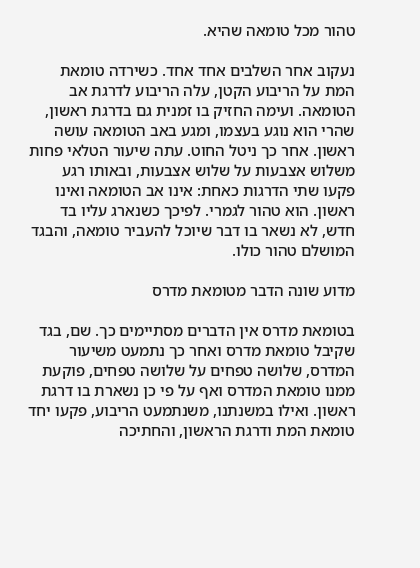טהור מכל טומאה שהיא.

נעקוב אחר השלבים אחד אחד. כשירדה טומאת המת על הריבוע הקטן, עלה הריבוע לדרגת אב הטומאה. ועימה החזיק בו זמנית גם בדרגת ראשון, שהרי הוא נוגע בעצמו, ומגע באב הטומאה עושה ראשון. אחר כך ניטל החוט. עתה שיעור הטלאי פחות משלוש אצבעות על שלוש אצבעות, ובאותו רגע פקעו שתי הדרגות כאחת: אינו אב הטומאה ואינו ראשון. הוא טהור לגמרי. לפיכך כשנארג עליו בד חדש, לא נשאר בו דבר שיוכל להעביר טומאה, והבגד המושלם טהור כולו.

מדוע שונה הדבר מטומאת מדרס

בטומאת מדרס אין הדברים מסתיימים כך. שם, בגד שקיבל טומאת מדרס ואחר כך נתמעט משיעור המדרס, שלושה טפחים על שלושה טפחים, פוקעת ממנו טומאת המדרס ואף על פי כן נשארת בו דרגת ראשון. ואילו במשנתנו, משנתמעט הריבוע, פקעו יחד טומאת המת ודרגת הראשון, והחתיכה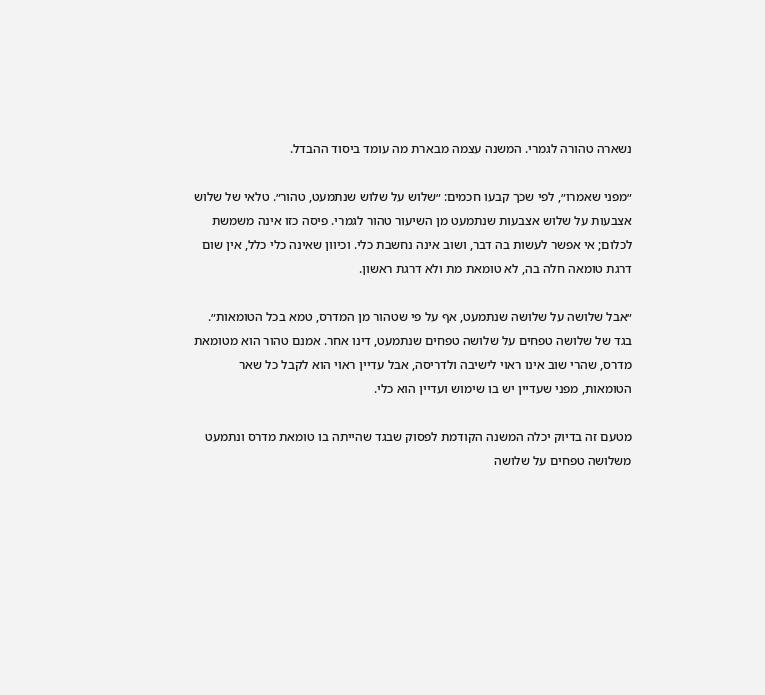נשארה טהורה לגמרי. המשנה עצמה מבארת מה עומד ביסוד ההבדל.

״מפני שאמרו״, לפי שכך קבעו חכמים: ״שלוש על שלוש שנתמעט, טהור״. טלאי של שלוש אצבעות על שלוש אצבעות שנתמעט מן השיעור טהור לגמרי. פיסה כזו אינה משמשת לכלום; אי אפשר לעשות בה דבר, ושוב אינה נחשבת כלי. וכיוון שאינה כלי כלל, אין שום דרגת טומאה חלה בה, לא טומאת מת ולא דרגת ראשון.

״אבל שלושה על שלושה שנתמעט, אף על פי שטהור מן המדרס, טמא בכל הטומאות״. בגד של שלושה טפחים על שלושה טפחים שנתמעט, דינו אחר. אמנם טהור הוא מטומאת מדרס, שהרי שוב אינו ראוי לישיבה ולדריסה, אבל עדיין ראוי הוא לקבל כל שאר הטומאות, מפני שעדיין יש בו שימוש ועדיין הוא כלי.

מטעם זה בדיוק יכלה המשנה הקודמת לפסוק שבגד שהייתה בו טומאת מדרס ונתמעט משלושה טפחים על שלושה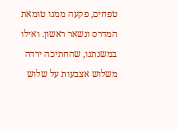טפחים, פקעה ממנו טומאת המדרס ונשאר ראשון. ואילו במשנתנו, שהחתיכה ירדה משלוש אצבעות על שלוש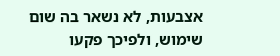אצבעות, לא נשאר בה שום שימוש, ולפיכך פקעו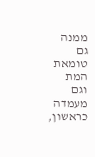ממנה גם טומאת המת וגם מעמדה כראשון,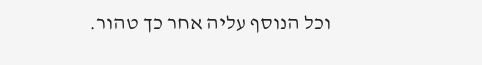וכל הנוסף עליה אחר כך טהור.